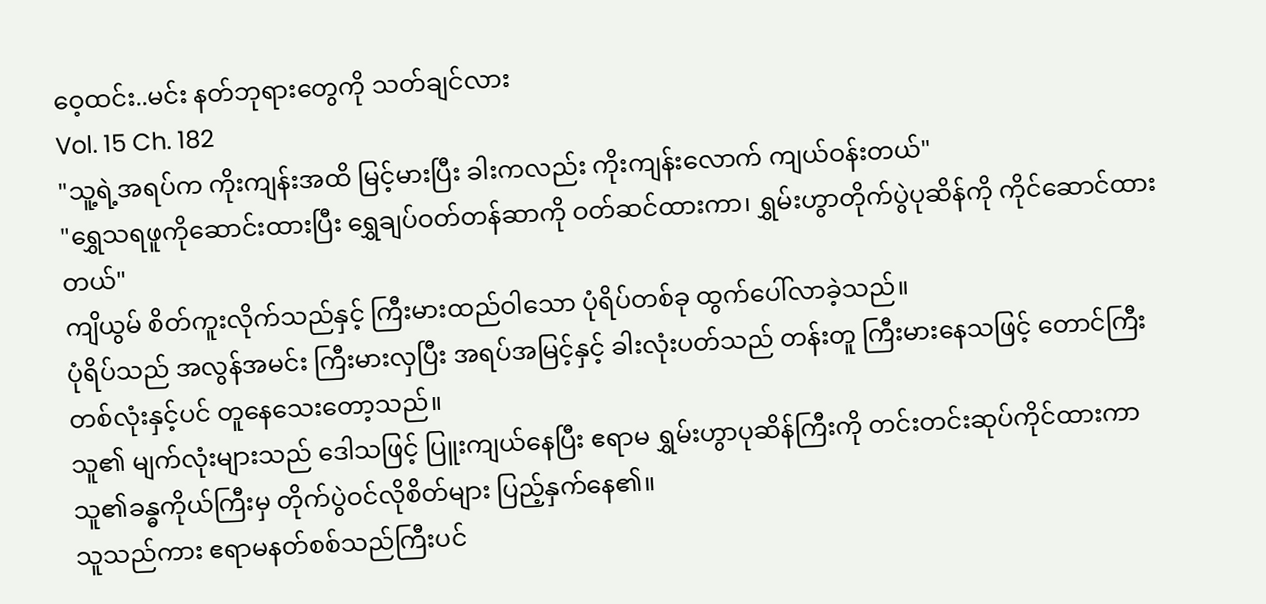ဝေ့ထင်း..မင်း နတ်ဘုရားတွေကို သတ်ချင်လား
Vol. 15 Ch. 182
"သူ့ရဲ့အရပ်က ကိုးကျန်းအထိ မြင့်မားပြီး ခါးကလည်း ကိုးကျန်းလောက် ကျယ်ဝန်းတယ်"
"ရွှေသရဖူကိုဆောင်းထားပြီး ရွှေချပ်ဝတ်တန်ဆာကို ဝတ်ဆင်ထားကာ၊ ရွှမ်းဟွာတိုက်ပွဲပုဆိန်ကို ကိုင်ဆောင်ထားတယ်"
ကျိယွမ် စိတ်ကူးလိုက်သည်နှင့် ကြီးမားထည်ဝါသော ပုံရိပ်တစ်ခု ထွက်ပေါ်လာခဲ့သည်။
ပုံရိပ်သည် အလွန်အမင်း ကြီးမားလှပြီး အရပ်အမြင့်နှင့် ခါးလုံးပတ်သည် တန်းတူ ကြီးမားနေသဖြင့် တောင်ကြီးတစ်လုံးနှင့်ပင် တူနေသေးတော့သည်။
သူ၏ မျက်လုံးများသည် ဒေါသဖြင့် ပြူးကျယ်နေပြီး ဧရာမ ရွှမ်းဟွာပုဆိန်ကြီးကို တင်းတင်းဆုပ်ကိုင်ထားကာ သူ၏ခန္ဓကိုယ်ကြီးမှ တိုက်ပွဲဝင်လိုစိတ်များ ပြည့်နှက်နေ၏။
သူသည်ကား ဧရာမနတ်စစ်သည်ကြီးပင်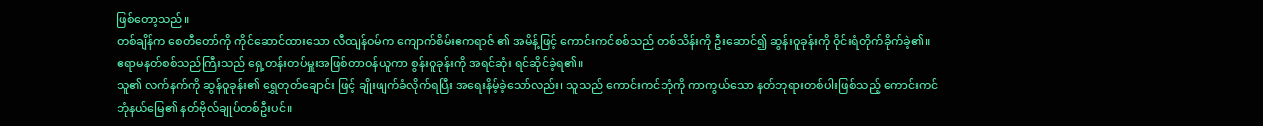ဖြစ်တော့သည်။
တစ်ချိန်က စေတီတော်ကို ကိုင်ဆောင်ထားသော လီထျန်ဝမ်က ကျောက်စိမ်းဧကရာဇ် ၏ အမိန့်ဖြင့် ကောင်းကင်စစ်သည် တစ်သိန်းကို ဦးဆောင်၍ ဆွန်းဝူခုန်းကို ဝိုင်းရံတိုက်ခိုက်ခဲ့၏။ ဧရာမနတ်စစ်သည်ကြီးသည် ရှေ့တန်းတပ်မှူးအဖြစ်တာဝန်ယူကာ စွန်းဝူခုန်းကို အရင်ဆုံး ရင်ဆိုင်ခဲ့ရ၏။
သူ၏ လက်နက်ကို ဆွန်ဝူခုန်း၏ ရွှေတုတ်ချောင်း ဖြင့် ချိုးဖျက်ခံလိုက်ရပြီး အရေးနိမ့်ခဲ့သော်လည်း၊ သူသည် ကောင်းကင်ဘုံကို ကာကွယ်သော နတ်ဘုရားတစ်ပါးဖြစ်သည့် ကောင်းကင်ဘုံနယ်မြေ၏ နတ်ဗိုလ်ချုပ်တစ်ဦးပင်။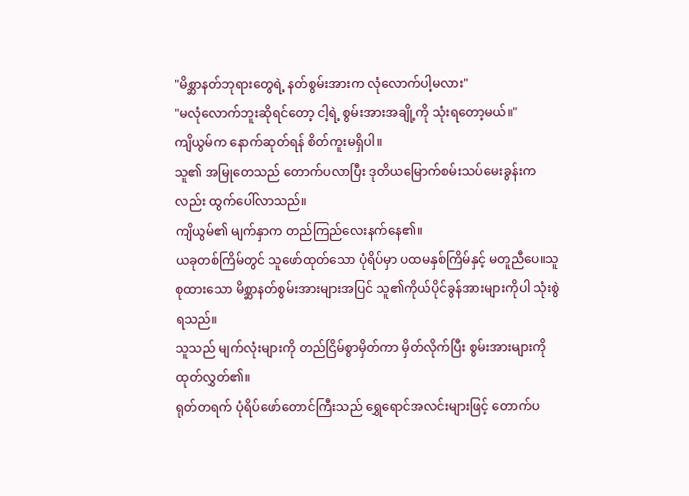"မိစ္ဆာနတ်ဘုရားတွေရဲ့ နတ်စွမ်းအားက လုံလောက်ပါ့မလား"
"မလုံလောက်ဘူးဆိုရင်တော့ ငါ့ရဲ့ စွမ်းအားအချို့ကို သုံးရတော့မယ်။"
ကျိယွမ်က နောက်ဆုတ်ရန် စိတ်ကူးမရှိပါ။
သူ၏ အမြုတေသည် တောက်ပလာပြီး ဒုတိယမြောက်စမ်းသပ်မေးခွန်းကလည်း ထွက်ပေါ်လာသည်။
ကျိယွမ်၏ မျက်နှာက တည်ကြည်လေးနက်နေ၏။
ယခုတစ်ကြိမ်တွင် သူဖော်ထုတ်သော ပုံရိပ်မှာ ပထမနှစ်ကြိမ်နှင့် မတူညီပေ။သူစုထားသော မိစ္ဆာနတ်စွမ်းအားများအပြင် သူ၏ကိုယ်ပိုင်ခွန်အားများကိုပါ သုံးစွဲရသည်။
သူသည် မျက်လုံးများကို တည်ငြိမ်စွာမှိတ်ကာ မှိတ်လိုက်ပြီး စွမ်းအားများကို ထုတ်လွှတ်၏။
ရုတ်တရက် ပုံရိပ်ဖော်တောင်ကြီးသည် ရွှေရောင်အလင်းများဖြင့် တောက်ပ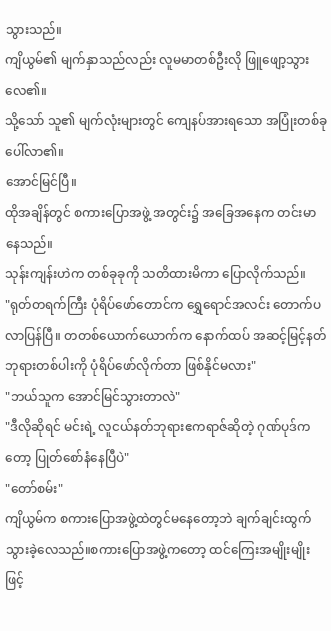သွားသည်။
ကျိယွမ်၏ မျက်နှာသည်လည်း လူမမာတစ်ဦးလို ဖြူဖျော့သွားလေ၏။
သို့သော် သူ၏ မျက်လုံးများတွင် ကျေနပ်အားရသော အပြုံးတစ်ခုပေါ်လာ၏။
အောင်မြင်ပြီ။
ထိုအချိန်တွင် စကားပြောအဖွဲ့ အတွင်း၌ အခြေအနေက တင်းမာနေသည်။
သုန်းကျန်းဟဲက တစ်ခုခုကို သတိထားမိကာ ပြောလိုက်သည်။
"ရုတ်တရက်ကြီး ပုံရိပ်ဖော်တောင်က ရွှေရောင်အလင်း တောက်ပလာပြန်ပြီ။ တတစ်ယောက်ယောက်က နောက်ထပ် အဆင့်မြင့်နတ်ဘုရားတစ်ပါးကို ပုံရိပ်ဖော်လိုက်တာ ဖြစ်နိုင်မလား"
"ဘယ်သူက အောင်မြင်သွားတာလဲ"
"ဒီလိုဆိုရင် မင်းရဲ့ လူငယ်နတ်ဘုရားဧကရာဇ်ဆိုတဲ့ ဂုဏ်ပုဒ်ကတော့ ပြုတ်စော်နံနေပြီပဲ"
"တော်စမ်း"
ကျိယွမ်က စကားပြောအဖွဲ့ထဲတွင်မနေတော့ဘဲ ချက်ချင်းထွက်သွားခဲ့လေသည်။စကားပြောအဖွဲ့ကတော့ ထင်ကြေးအမျိုးမျိုးဖြင့်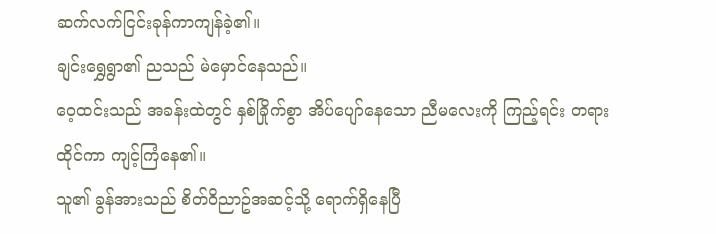ဆက်လက်ငြင်းခုန်ကာကျန်ခဲ့၏။
ချင်းရွှေရွာ၏ ညသည် မဲမှောင်နေသည်။
ဝေ့ထင်းသည် အခန်းထဲတွင် နှစ်ခြိုက်စွာ အိပ်ပျော်နေသော ညီမလေးကို ကြည့်ရင်း တရားထိုင်ကာ ကျင့်ကြံနေ၏။
သူ၏ ခွန်အားသည် စိတ်ဝိညာဥ်အဆင့်သို့ ရောက်ရှိနေပြီ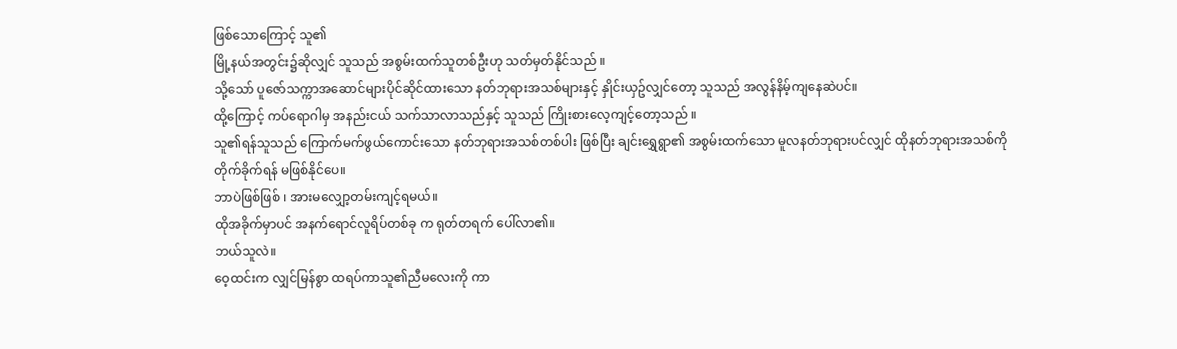ဖြစ်သောကြောင့် သူ၏
မြို့နယ်အတွင်း၌ဆိုလျှင် သူသည် အစွမ်းထက်သူတစ်ဦးဟု သတ်မှတ်နိုင်သည် ။
သို့သော် ပူဇော်သက္ကာအဆောင်များပိုင်ဆိုင်ထားသော နတ်ဘုရားအသစ်များနှင့် နှိုင်းယှဥ်လျှင်တော့ သူသည် အလွန်နိမ့်ကျနေဆဲပင်။
ထို့ကြောင့် ကပ်ရောဂါမှ အနည်းငယ် သက်သာလာသည်နှင့် သူသည် ကြိုးစားလေ့ကျင့်တော့သည် ။
သူ၏ရန်သူသည် ကြောက်မက်ဖွယ်ကောင်းသော နတ်ဘုရားအသစ်တစ်ပါး ဖြစ်ပြီး ချင်းရွှေရွာ၏ အစွမ်းထက်သော မူလနတ်ဘုရားပင်လျှင် ထိုနတ်ဘုရားအသစ်ကို
တိုက်ခိုက်ရန် မဖြစ်နိုင်ပေ။
ဘာပဲဖြစ်ဖြစ် ၊ အားမလျှော့တမ်းကျင့်ရမယ်။
ထိုအခိုက်မှာပင် အနက်ရောင်လူရိပ်တစ်ခု က ရုတ်တရက် ပေါ်လာ၏။
ဘယ်သူလဲ။
ဝေ့ထင်းက လျှင်မြန်စွာ ထရပ်ကာသူ၏ညီမလေးကို ကာ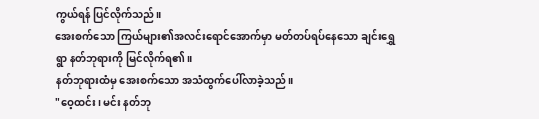ကွယ်ရန် ပြင်လိုက်သည်။
အေးစက်သော ကြယ်များ၏အလင်းရောင်အောက်မှာ မတ်တပ်ရပ်နေသော ချင်းရွှေရွာ နတ်ဘုရားကို မြင်လိုက်ရ၏။
နတ်ဘုရားထံမှ အေးစက်သော အသံထွက်ပေါ်လာခဲ့သည်။
"ဝေ့ထင်း၊ မင်း နတ်ဘု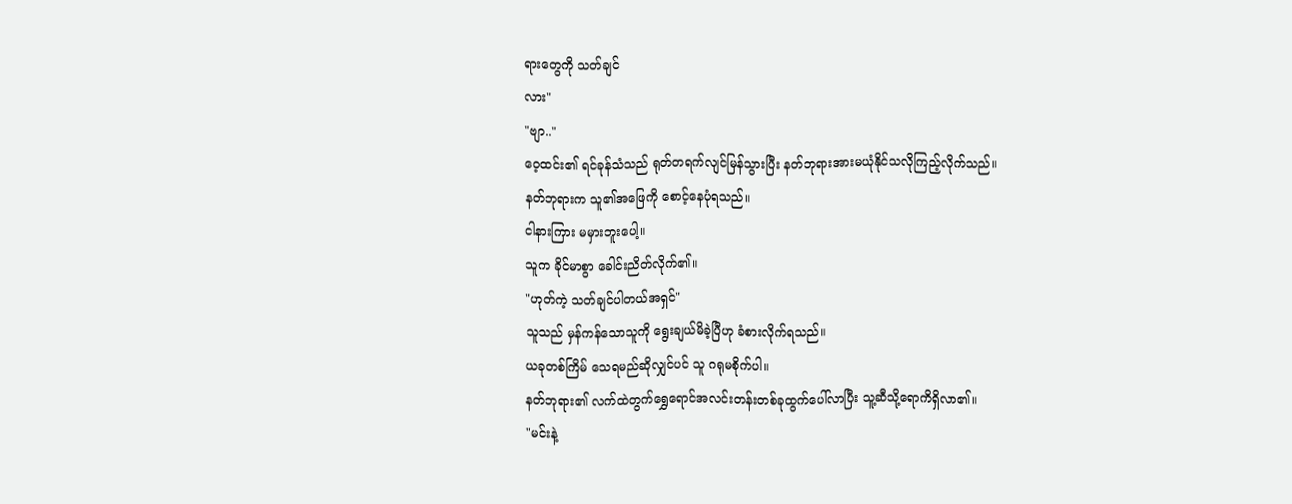ရားတွေကို သတ်ချင်
လား"
"ဗျာ.."
ဝေ့ထင်း၏ ရင်ခုန်သံသည် ရုတ်တရက်လျင်မြန်သွားပြီး နတ်ဘုရားအားမယုံနိုင်သလိုကြည့်လိုက်သည်။
နတ်ဘုရားက သူ၏အဖြေကို စောင့်နေပုံရသည်။
ငါနားကြား မမှားဘူးပေါ့။
သူက ခိုင်မာစွာ ခေါင်းညိတ်လိုက်၏။
"ဟုတ်ကဲ့ သတ်ချင်ပါတယ်အရှင်"
သူသည် မှန်ကန်သောသူကို ရွေးချယ်မိခဲ့ပြီဟု ခံစားလိုက်ရသည်။
ယခုတစ်ကြိမ် သေရမည်ဆိုလျှင်ပင် သူ ဂရုမစိုက်ပါ။
နတ်ဘုရား၏ လက်ထဲတွက်ရွှေရောင်အလင်းတန်းတစ်ခုထွက်ပေါ်လာပြီး သူ့ဆီသို့ရောကိရှိလာ၏။
"မင်းနဲ့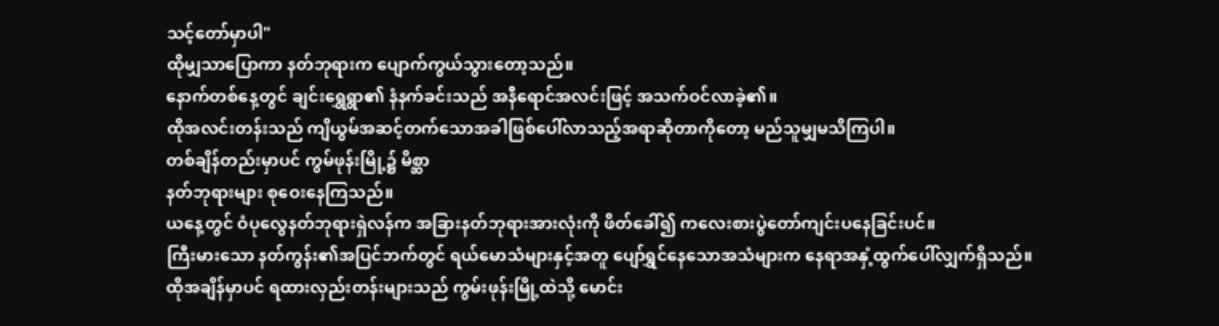သင့်တော်မှာပါ"
ထိုမျှသာပြောကာ နတ်ဘုရားက ပျောက်ကွယ်သွားတော့သည်။
နောက်တစ်နေ့တွင် ချင်းရွှေရွာ၏ နံနက်ခင်းသည် အနီရောင်အလင်းဖြင့် အသက်ဝင်လာခဲ့၏။
ထိုအလင်းတန်းသည် ကျိယွမ်အဆင့်တက်သောအခါဖြစ်ပေါ်လာသည့်အရာဆိုတာကိုတော့ မည်သူမျှမသိကြပါ။
တစ်ချိန်တည်းမှာပင် ကွမ်ဖုန်းမြို့၌ မိစ္ဆာ
နတ်ဘုရားများ စုဝေးနေကြသည်။
ယနေ့တွင် ဝံပုလွေနတ်ဘုရားရှဲလန်က အခြားနတ်ဘုရားအားလုံးကို ဖိတ်ခေါ်၍ ကလေးစားပွဲတော်ကျင်းပနေခြင်းပင်။
ကြီးမားသော နတ်ကွန်း၏အပြင်ဘက်တွင် ရယ်မောသံများနှင့်အတူ ပျော်ရွှင်နေသောအသံများက နေရာအနှံ့ထွက်ပေါ်လျှက်ရှိသည်။
ထိုအချိန်မှာပင် ရထားလှည်းတန်းများသည် ကွမ်းဖုန်းမြို့ထဲသို့ မောင်း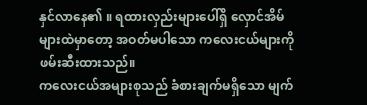နှင်လာနေ၏ ။ ရထားလှည်းများပေါ်ရှိ လှောင်အိမ်များထဲမှာတော့ အဝတ်မပါသော ကလေးငယ်များကို ဖမ်းဆီးထားသည်။
ကလေးငယ်အများစုသည် ခံစားချက်မရှိသော မျက်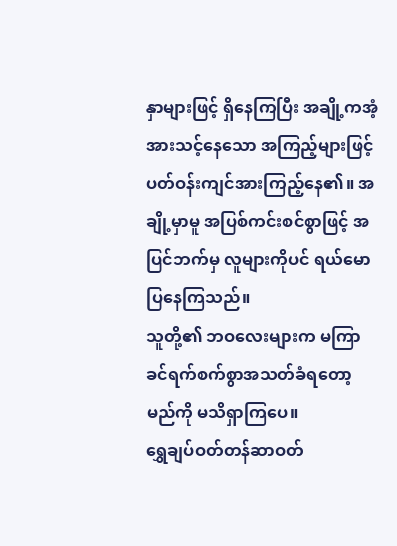နှာများဖြင့် ရှိနေကြပြီး အချို့ကအံ့အားသင့်နေသော အကြည့်များဖြင့် ပတ်ဝန်းကျင်အားကြည့်နေ၏။ အချို့မှာမူ အပြစ်ကင်းစင်စွာဖြင့် အပြင်ဘက်မှ လူများကိုပင် ရယ်မောပြနေကြသည်။
သူတို့၏ ဘဝလေးများက မကြာခင်ရက်စက်စွာအသတ်ခံရတော့မည်ကို မသိရှာကြပေ။
ရွှေချပ်ဝတ်တန်ဆာဝတ်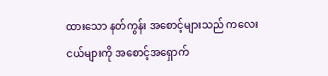ထားသော နတ်ကွန်း အစောင့်များသည် ကလေးငယ်များကို အစောင့်အရှောက်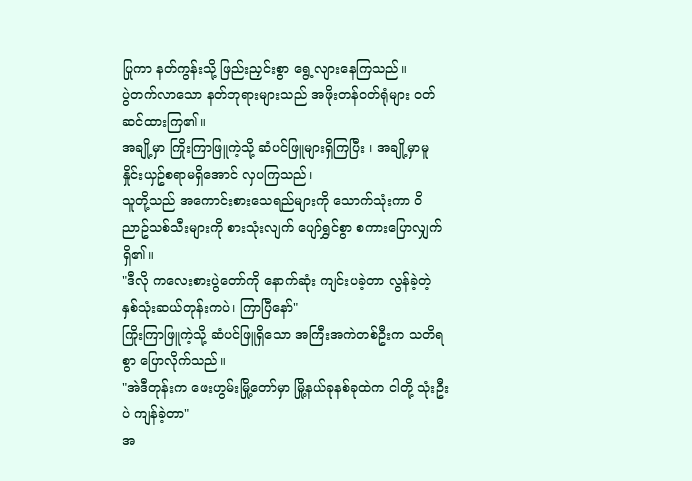ပြုကာ နတ်ကွန်းသို့ ဖြည်းညှင်းစွာ ရွေ့လျားနေကြသည်။
ပွဲတက်လာသော နတ်ဘုရားများသည် အဖိုးတန်ဝတ်ရုံများ ဝတ်ဆင်ထားကြ၏။
အချို့မှာ ကြိုးကြာဖြူကဲ့သို့ ဆံပင်ဖြူများရှိကြပြီး ၊ အချို့မှာမူ နှိုင်းယှဥ်စရာမရှိအောင် လှပကြသည်၊
သူတို့သည် အကောင်းစားသေရည်များကို သောက်သုံးကာ ဝိညာဥ်သစ်သီးများကို စားသုံးလျက် ပျော်ရွှင်စွာ စကားပြောလျှက်ရှိ၏။
"ဒီလို ကလေးစားပွဲတော်ကို နောက်ဆုံး ကျင်းပခဲ့တာ လွန်ခဲ့တဲ့ နှစ်သုံးဆယ်တုန်းကပဲ၊ ကြာပြီနော်"
ကြိုးကြာဖြူကဲ့သို့ ဆံပင်ဖြူရှိသော အကြီးအကဲတစ်ဦးက သတိရစွာ ပြောလိုက်သည်။
"အဲဒီတုန်းက ဖေးဟွမ်းမြို့တော်မှာ မြို့နယ်ခုနစ်ခုထဲက ငါတို့ သုံးဦးပဲ ကျန်ခဲ့တာ"
အ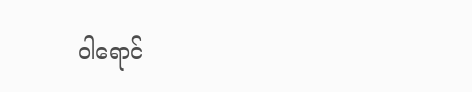ဝါရောင်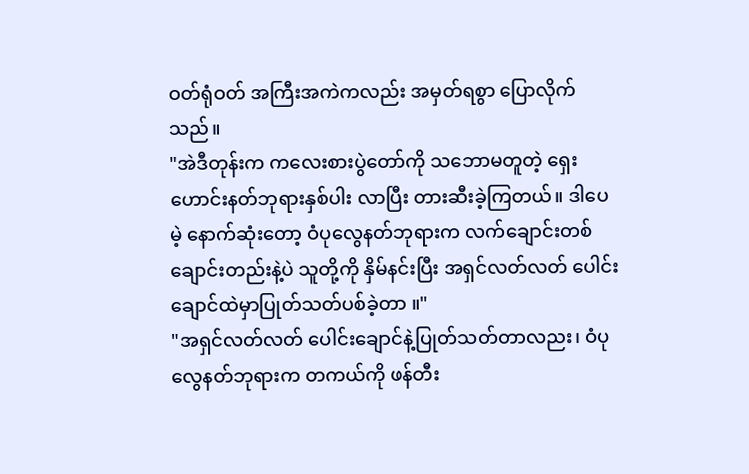ဝတ်ရုံဝတ် အကြီးအကဲကလည်း အမှတ်ရစွာ ပြောလိုက်သည်။
"အဲဒီတုန်းက ကလေးစားပွဲတော်ကို သဘောမတူတဲ့ ရှေးဟောင်းနတ်ဘုရားနှစ်ပါး လာပြီး တားဆီးခဲ့ကြတယ်။ ဒါပေမဲ့ နောက်ဆုံးတော့ ဝံပုလွေနတ်ဘုရားက လက်ချောင်းတစ်ချောင်းတည်းနဲ့ပဲ သူတို့ကို နှိမ်နင်းပြီး အရှင်လတ်လတ် ပေါင်းချောင်ထဲမှာပြုတ်သတ်ပစ်ခဲ့တာ ။"
"အရှင်လတ်လတ် ပေါင်းချောင်နဲ့ပြုတ်သတ်တာလညး၊ ဝံပုလွေနတ်ဘုရားက တကယ်ကို ဖန်တီး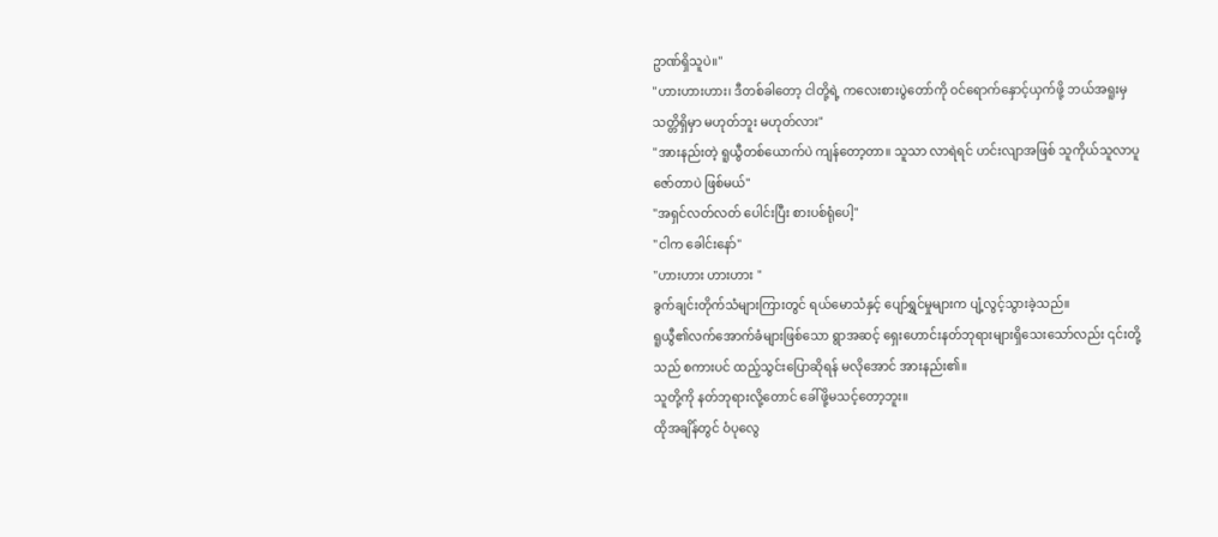ဥာဏ်ရှိသူပဲ။"
"ဟားဟားဟား၊ ဒီတစ်ခါတော့ ငါတို့ရဲ့ ကလေးစားပွဲတော်ကို ဝင်ရောက်နှောင့်ယှက်ဖို့ ဘယ်အရူးမှ သတ္တိရှိမှာ မဟုတ်ဘူး မဟုတ်လား"
"အားနည်းတဲ့ ရူယွီတစ်ယောက်ပဲ ကျန်တော့တာ။ သူသာ လာရဲရင် ဟင်းလျာအဖြစ် သူကိုယ်သူလာပူဇော်တာပဲ ဖြစ်မယ်"
"အရှင်လတ်လတ် ပေါင်းပြီး စားပစ်ရုံပေါ့"
"ငါက ခေါင်းနော်"
"ဟားဟား ဟားဟား "
ခွက်ချင်းတိုက်သံများကြားတွင် ရယ်မောသံနှင့် ပျော်ရွှင်မှုများက ပျံ့လွင့်သွားခဲ့သည်။
ရူယွီ၏လက်အောက်ခံများဖြစ်သော ရွာအဆင့် ရှေးဟောင်းနတ်ဘုရားများရှိသေးသော်လည်း ၎င်းတို့သည် စကားပင် ထည့်သွင်းပြောဆိုရန် မလိုအောင် အားနည်း၏။
သူတို့ကို နတ်ဘုရားလို့တောင် ခေါ်ဖို့မသင့်တော့ဘူး။
ထိုအချိန်တွင် ဝံပုလွေ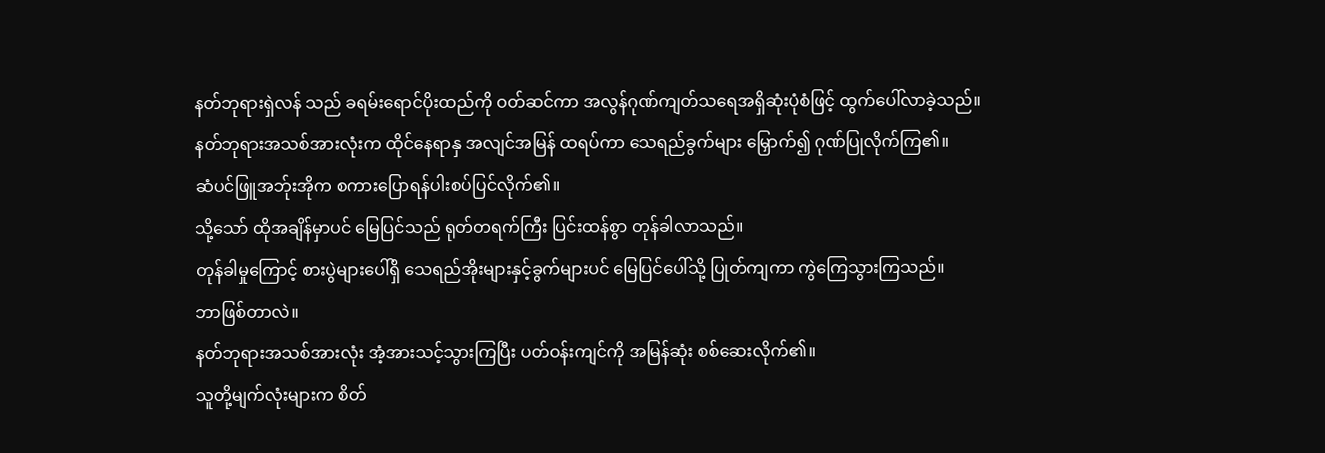နတ်ဘုရားရှဲလန် သည် ခရမ်းရောင်ပိုးထည်ကို ဝတ်ဆင်ကာ အလွန်ဂုဏ်ကျတ်သရေအရှိဆုံးပုံစံဖြင့် ထွက်ပေါ်လာခဲ့သည်။
နတ်ဘုရားအသစ်အားလုံးက ထိုင်နေရာနှ အလျင်အမြန် ထရပ်ကာ သေရည်ခွက်များ မြှောက်၍ ဂုဏ်ပြုလိုက်ကြ၏။
ဆံပင်ဖြူအဘ်ုးအိုက စကားပြောရန်ပါးစပ်ပြင်လိုက်၏။
သို့သော် ထိုအချိန်မှာပင် မြေပြင်သည် ရုတ်တရက်ကြီး ပြင်းထန်စွာ တုန်ခါလာသည်။
တုန်ခါမှုကြောင့် စားပွဲများပေါ်ရှိ သေရည်အိုးများနှင့်ခွက်များပင် မြေပြင်ပေါ်သို့ ပြုတ်ကျကာ ကွဲကြေသွားကြသည်။
ဘာဖြစ်တာလဲ။
နတ်ဘုရားအသစ်အားလုံး အံ့အားသင့်သွားကြပြီး ပတ်ဝန်းကျင်ကို အမြန်ဆုံး စစ်ဆေးလိုက်၏။
သူတို့မျက်လုံးများက စိတ်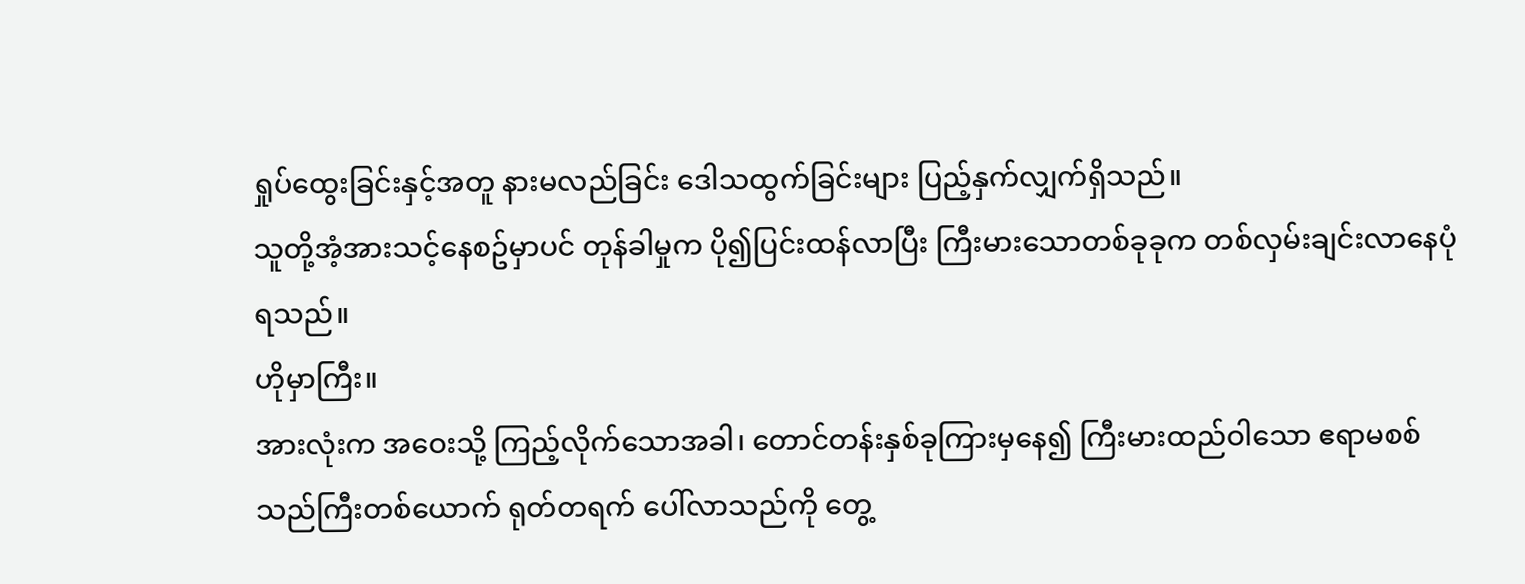ရှုပ်ထွေးခြင်းနှင့်အတူ နားမလည်ခြင်း ဒေါသထွက်ခြင်းများ ပြည့်နှက်လျှက်ရှိသည်။
သူတို့အံ့အားသင့်နေစဥ်မှာပင် တုန်ခါမှုက ပို၍ပြင်းထန်လာပြီး ကြီးမားသောတစ်ခုခုက တစ်လှမ်းချင်းလာနေပုံရသည်။
ဟိုမှာကြီး။
အားလုံးက အဝေးသို့ ကြည့်လိုက်သောအခါ၊ တောင်တန်းနှစ်ခုကြားမှနေ၍ ကြီးမားထည်ဝါသော ဧရာမစစ်သည်ကြီးတစ်ယောက် ရုတ်တရက် ပေါ်လာသည်ကို တွေ့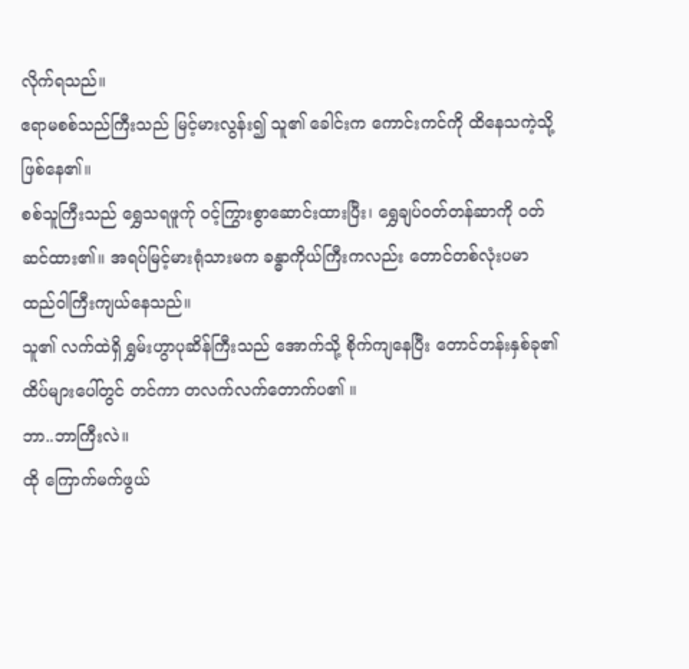လိုက်ရသည်။
ဧရာမစစ်သည်ကြီးသည် မြင့်မားလွန်း၍ သူ၏ ခေါင်းက ကောင်းကင်ကို ထိနေသကဲ့သို့ ဖြစ်နေ၏။
စစ်သူကြီးသည် ရွှေသရဖူက်ု ဝင့်ကြွားစွာဆောင်းထားပြီး၊ ရွှေချပ်ဝတ်တန်ဆာကို ဝတ်ဆင်ထား၏။ အရပ်မြင့်မားရုံသားမက ခန္ဓာကိုယ်ကြီးကလည်း တောင်တစ်လုံးပမာ ထည်ဝါကြီးကျယ်နေသည်။
သူ၏ လက်ထဲရှိ ရွှမ်းဟွာပုဆိန်ကြီးသည် အောက်သို့ စိုက်ကျနေပြီး တောင်တန်းနှစ်ခု၏ ထိပ်များပေါ်တွင် တင်ကာ တလက်လက်တောက်ပ၏ ။
ဘာ..ဘာကြီးလဲ။
ထို ကြောက်မက်ဖွယ်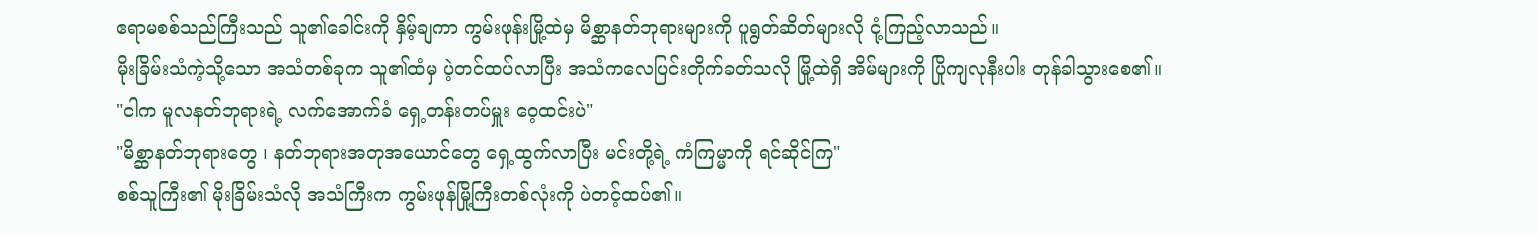ဧရာမစစ်သည်ကြီးသည် သူ၏ခေါင်းကို နှိမ့်ချကာ ကွမ်းဖုန်းမြို့ထဲမှ မိစ္ဆာနတ်ဘုရားများကို ပူရွတ်ဆိတ်များလို ငုံ့ကြည့်လာသည်။
မိုးခြိမ်းသံကဲ့သို့သော အသံတစ်ခုက သူ၏ထံမှ ပဲ့တင်ထပ်လာပြီး အသံကလေပြင်းတိုက်ခတ်သလို မြို့ထဲရှိ အိမ်များကို ပြိုကျလုနီးပါး တုန်ခါသွားစေ၏။
"ငါက မူလနတ်ဘုရားရဲ့ လက်အောက်ခံ ရှေ့တန်းတပ်မှူး ဝေ့ထင်းပဲ"
"မိစ္ဆာနတ်ဘုရားတွေ ၊ နတ်ဘုရားအတုအယောင်တွေ ရှေ့ထွက်လာပြီး မင်းတို့ရဲ့ ကံကြမ္မာကို ရင်ဆိုင်ကြ"
စစ်သူကြီး၏ မိုးခြိမ်းသံလို အသံကြီးက ကွမ်းဖုန်မြို့ကြီးတစ်လုံးကို ပဲတင့်ထပ်၏။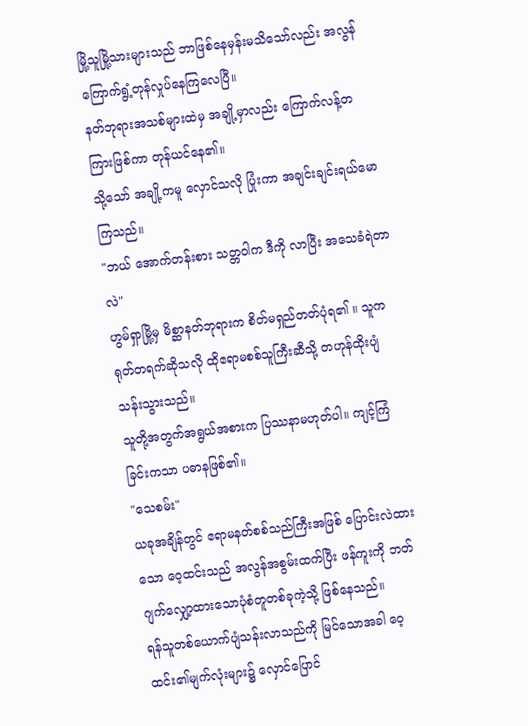မြို့သူမြို့သားများသည် ဘာဖြစ်နေမှန်းမသိသော်လည်း အလွန်ကြောက်ရွံ့တုန်လှုပ်နေကြလေပြီ။
နတ်ဘုရားအသစ်များထဲမှ အချို့မှာလည်း ကြောက်လန့်တကြားဖြစ်ကာ တုန်ယင်နေ၏။
သို့သော် အချို့ကမူ လှောင်သလို ပြုံးကာ အချင်းချင်းရယ်မောကြသည်။
"ဘယ် အောက်တန်းစား သတ္တဝါက ဒီကို လာပြီး အသေခံရဲတာလဲ"
ဟွမ်ရှာမြို့မှ မိစ္ဆာနတ်ဘုရားက စိတ်မရှည်တတ်ပုံရ၏ ။ သူက ရုတ်တရက်ဆိုသလို ထိုဧရာမစစ်သူကြီးဆီသို့ တဟုန်ထိုးပျံသန်းသွားသည်။
သူတို့အတွက်အရွယ်အစားက ပြဿနာမဟုတ်ပါ။ ကျင့်ကြံခြင်းကသာ ပဓာနဖြစ်၏။
"သေစမ်း"
ယခုအချိန်တွင် ဧရာမနတ်စစ်သည်ကြီးအဖြစ် ပြောင်းလဲထားသော ဝေ့ထင်းသည် အလွန်အစွမ်းထက်ပြီး ဖန်ကူးကို ဘတ်ဂျက်လျှော့ထားသောပုံစံတူတစ်ခုကဲ့သို့ ဖြစ်နေသည်။
ရန်သူတစ်ယောက်ပျံသန်းလာသည်ကို မြင်သောအခါ ဝေ့ထင်း၏မျက်လုံးများ၌ လှောင်ပြောင်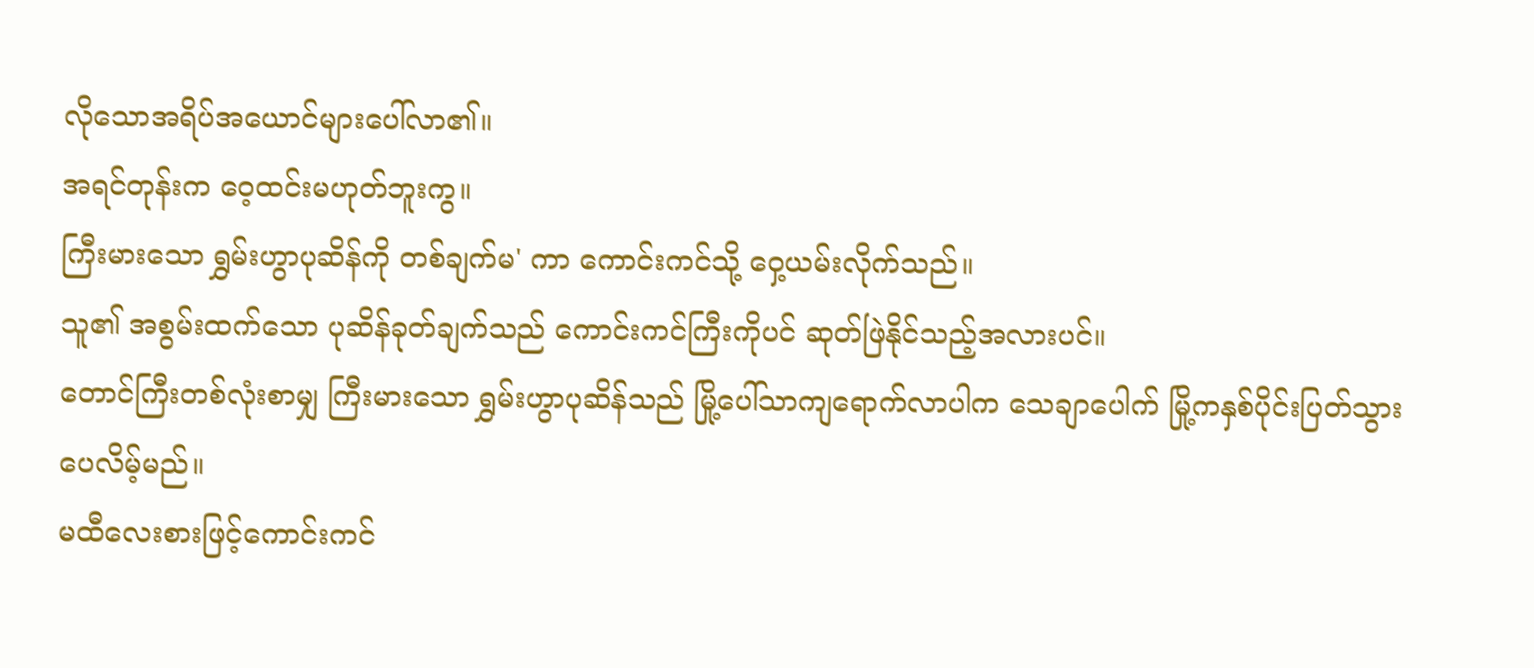လိုသောအရိပ်အယောင်များပေါ်လာ၏။
အရင်တုန်းက ဝေ့ထင်းမဟုတ်ဘူးကွ။
ကြီးမားသော ရွှမ်းဟွာပုဆိန်ကို တစ်ချက်မ' ကာ ကောင်းကင်သို့ ဝှေ့ယမ်းလိုက်သည်။
သူ၏ အစွမ်းထက်သော ပုဆိန်ခုတ်ချက်သည် ကောင်းကင်ကြီးကိုပင် ဆုတ်ဖြဲနိုင်သည့်အလားပင်။
တောင်ကြီးတစ်လုံးစာမျှ ကြီးမားသော ရွှမ်းဟွာပုဆိန်သည် မြို့ပေါ်သာကျရောက်လာပါက သေချာပေါက် မြို့ကနှစ်ပိုင်းပြတ်သွားပေလိမ့်မည်။
မထီလေးစားဖြင့်ကောင်းကင်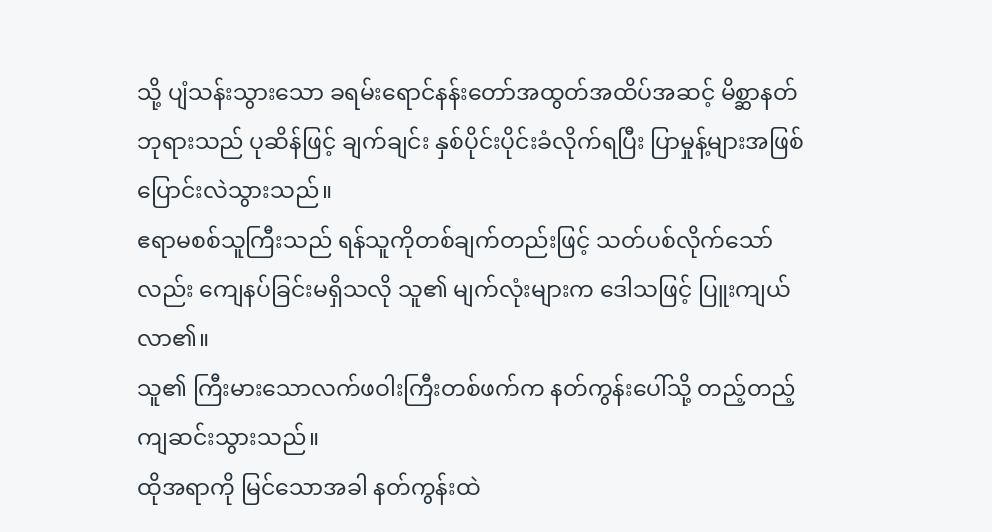သို့ ပျံသန်းသွားသော ခရမ်းရောင်နန်းတော်အထွတ်အထိပ်အဆင့် မိစ္ဆာနတ်ဘုရားသည် ပုဆိန်ဖြင့် ချက်ချင်း နှစ်ပိုင်းပိုင်းခံလိုက်ရပြီး ပြာမှုန့်များအဖြစ် ပြောင်းလဲသွားသည်။
ဧရာမစစ်သူကြီးသည် ရန်သူကိုတစ်ချက်တည်းဖြင့် သတ်ပစ်လိုက်သော်လည်း ကျေနပ်ခြင်းမရှိသလို သူ၏ မျက်လုံးများက ဒေါသဖြင့် ပြူးကျယ်လာ၏။
သူ၏ ကြီးမားသောလက်ဖဝါးကြီးတစ်ဖက်က နတ်ကွန်းပေါ်သို့ တည့်တည့်ကျဆင်းသွားသည်။
ထိုအရာကို မြင်သောအခါ နတ်ကွန်းထဲ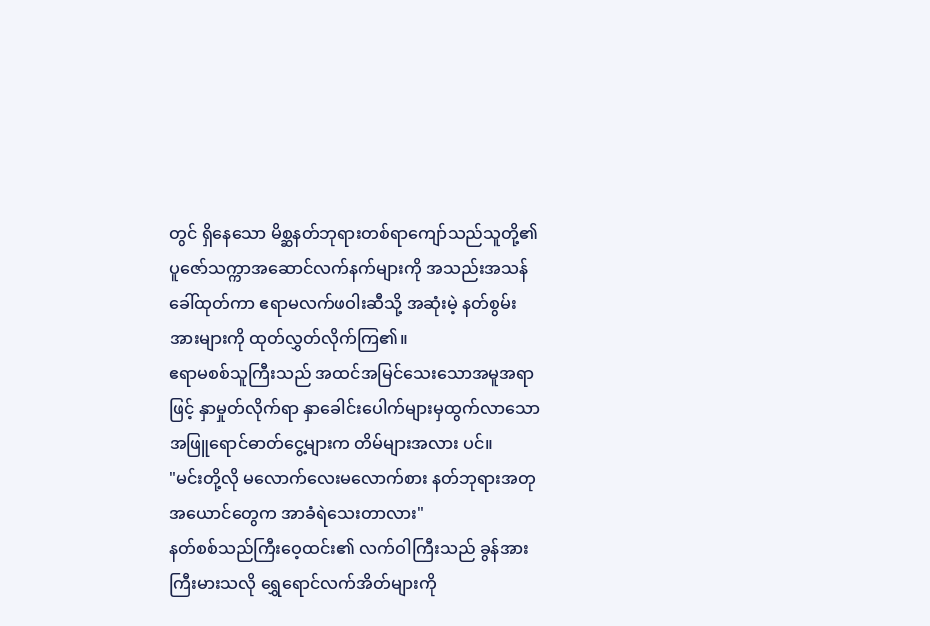တွင် ရှိနေသော မိစ္ဆနတ်ဘုရားတစ်ရာကျော်သည်သူတို့၏ ပူဇော်သက္ကာအဆောင်လက်နက်များကို အသည်းအသန် ခေါ်ထုတ်ကာ ဧရာမလက်ဖဝါးဆီသို့ အဆုံးမဲ့ နတ်စွမ်းအားများကို ထုတ်လွှတ်လိုက်ကြ၏။
ဧရာမစစ်သူကြီးသည် အထင်အမြင်သေးသောအမူအရာဖြင့် နှာမှုတ်လိုက်ရာ နှာခေါင်းပေါက်များမှထွက်လာသော အဖြူရောင်ဓာတ်ငွေ့များက တိမ်များအလား ပင်။
"မင်းတို့လို မလောက်လေးမလောက်စား နတ်ဘုရားအတုအယောင်တွေက အာခံရဲသေးတာလား"
နတ်စစ်သည်ကြီးဝေ့ထင်း၏ လက်ဝါကြီးသည် ခွန်အားကြီးမားသလို ရွှေရောင်လက်အိတ်များကို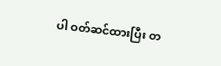ပါ ဝတ်ဆင်ထားပြီး တ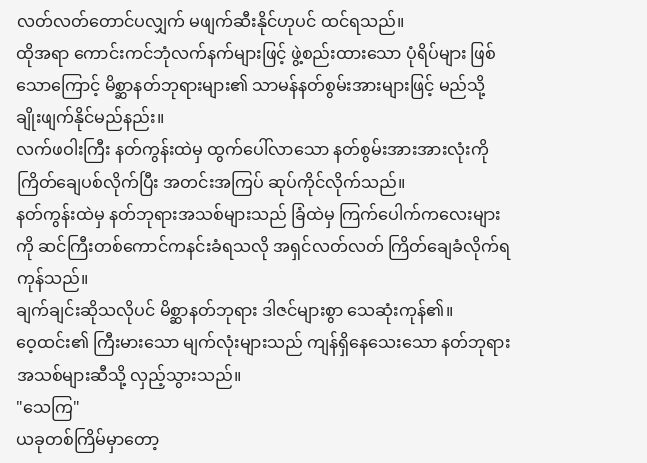လတ်လတ်တောင်ပလျှက် မဖျက်ဆီးနိုင်ဟုပင် ထင်ရသည်။
ထိုအရာ ကောင်းကင်ဘုံလက်နက်များဖြင့် ဖွဲ့စည်းထားသော ပုံရိပ်များ ဖြစ်သောကြောင့် မိစ္ဆာနတ်ဘုရားများ၏ သာမန်နတ်စွမ်းအားများဖြင့် မည်သို့ ချိုးဖျက်နိုင်မည်နည်း။
လက်ဖဝါးကြီး နတ်ကွန်းထဲမှ ထွက်ပေါ်လာသော နတ်စွမ်းအားအားလုံးကို ကြိတ်ချေပစ်လိုက်ပြီး အတင်းအကြပ် ဆုပ်ကိုင်လိုက်သည်။
နတ်ကွန်းထဲမှ နတ်ဘုရားအသစ်များသည် ခြံထဲမှ ကြက်ပေါက်ကလေးများကို ဆင်ကြီးတစ်ကောင်ကနင်းခံရသလို အရှင်လတ်လတ် ကြိတ်ချေခံလိုက်ရကုန်သည်။
ချက်ချင်းဆိုသလိုပင် မိစ္ဆာနတ်ဘုရား ဒါဇင်များစွာ သေဆုံးကုန်၏။
ဝေ့ထင်း၏ ကြီးမားသော မျက်လုံးများသည် ကျန်ရှိနေသေးသော နတ်ဘုရားအသစ်များဆီသို့ လှည့်သွားသည်။
"သေကြ"
ယခုတစ်ကြိမ်မှာတော့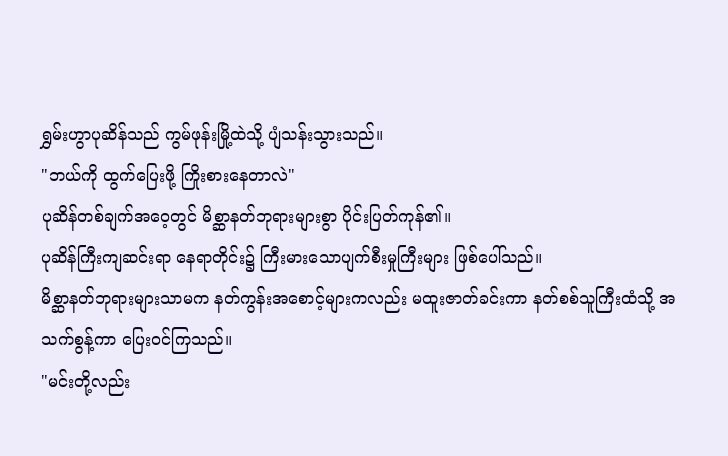ရွှမ်းဟွာပုဆိန်သည် ကွမ်ဖုန်းမြို့ထဲသို့ ပျံသန်းသွားသည်။
"ဘယ်ကို ထွက်ပြေးဖို့ ကြိုးစားနေတာလဲ"
ပုဆိန်တစ်ချက်အဝေ့တွင် မိစ္ဆာနတ်ဘုရားများစွာ ပိုင်းပြတ်ကုန်၏။
ပုဆိန်ကြီးကျဆင်းရာ နေရာတိုင်း၌ ကြီးမားသောပျက်စီးမှုကြီးများ ဖြစ်ပေါ်သည်။
မိစ္ဆာနတ်ဘုရားများသာမက နတ်ကွန်းအစောင့်များကလည်း မထူးဇာတ်ခင်းကာ နတ်စစ်သူကြီးထံသို့ အသက်စွန့်ကာ ပြေးဝင်ကြသည်။
"မင်းတို့လည်း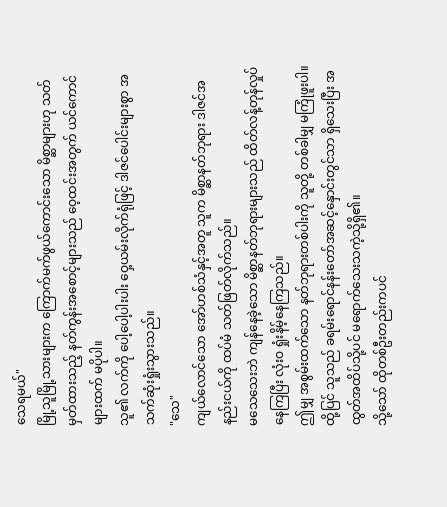သေရမယ်"
မြို့သူမြို့သားများက ကြောက်မက်ဖွယ်ကောင်းသော မိစ္ဆာများဟု သတ်မှတ်ထားသည့် နတ်ကွန်းအစောင့်များသည် ဝေ့ထင်းအတွက် ယင်ကောင်များထက် မပိုပါ။
သူ၏ လက်ကို ပေါ့ပေါ့ပါးပါး ဝှေ့ယမ်းလိုက်ရုံဖြင့် ဒါဇင်ပေါင်းများစွာ အသက်ဆုံးရှုံးသွားသည်။
"သေ"
ကျယ်လောင်သော အော်ဟစ်သံနှင့်အတူ သူက မိစ္ဆာနတ်ဘုရား ဒါဇင်အနည်းငယ်ကို ထပ်မံ သတ်ဖြတ်လိုက်သည်။
မသေသေးဘဲ ကျန်နေခဲ့သော မိစ္ဆာနတ်ဘုရားများသည် ထိတ်လန့်တုန်လှုပ်နေကြပြီး လုံးဝ ရှုံးနိမ့်နေကြသည်။
ဤမျှ အစွမ်းထက်သော နတ်ဘုရားတစ်ပါးကို သူတို့ တစ်ခါမျှ မကြုံဖူးပါ။
ထို့ပြင် သူသည် ခရမ်းရောင်နန်းတော်အဆင့်နှောင်းတွင်သာ ရှိသေးပြီး အထွတ်အထိပ်သို့ပင် မရောက်သေးသကဲ့သို့ရှိ၏။
သို့သော် ထိုတစ်ဦးတည်းကပင်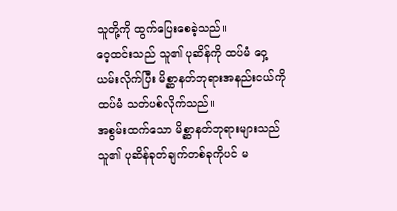သူတို့ကို ထွက်ပြေးစေခဲ့သည်။
ဝေ့ထင်းသည် သူ၏ ပုဆိန်ကို ထပ်မံ ဝှေ့ယမ်းလိုက်ပြီး မိစ္ဆာနတ်ဘုရားအနည်းငယ်ကို ထပ်မံ သတ်ပစ်လိုက်သည်။
အစွမ်းထက်သော မိစ္ဆာနတ်ဘုရားများသည် သူ၏ ပုဆိန်ခုတ်ချက်တစ်ခုကိုပင် မ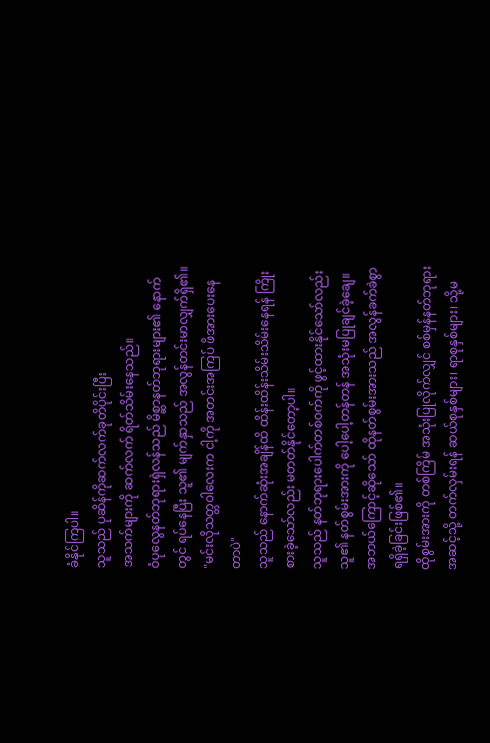ခံနိုင်ကြပါ။
သူသည် ပုဆိန်ကိုဆက်လက်ခုတိပိုင်းပြီး
အသက်များကို ဆက်လက် ရိတ်သိမ်းနေသည်။
ဝံပုလွေနတ်ဘုရားရှဲလန်သည် မိစ္ဆာနတ်ဘုရားများ၏ နောက်တွင် ရပ်နေပြီး သူ၏ မျက်နှာသည် အလွန်တင်းမာလျှက်ရှိ၏။
"မင်းလိုသတ္တဝါလေးက ငါ့ကို အတင်းအကြပ် ဖိအားပေးနေတာပဲ"
သူသည် နောက်ဆုံးအချိန်ထိ ထိန်းထိန်းသိမ်းသိမ်းနေရန် ကြိုးစားခဲ့သော်လည်း မတတ်နိုင်တော့ပါ။
သူသည် နတ်ဘုရားပေါက်တစ်ဝက်ကို ဖွင့်ထားနိုင်သော်လည်း သူ၏ နတ်စွမ်းအားကို ပေါ့ပေါ့တန်တန် အသုံးမပြုချင်ခဲ့ချေ။
အဘယ်ကြောင့်ဆိုသော် ထိုနတ်စွမ်းအားသည် အလွန်ခက်ခဲစွာ ရရှိခဲ့ခြင်းဖြစ်၏။
ထိုစွမ်းအားကို တစ်ကြိမ် အသုံးပြုလိုက်လျှင် စစ်မှန်နတ်ဘုရားအဆင့်သို့ တက်လှမ်းရန် ဆယ်စုနှစ်များ၊ ရာစုနှစ်များ၊ သို့မ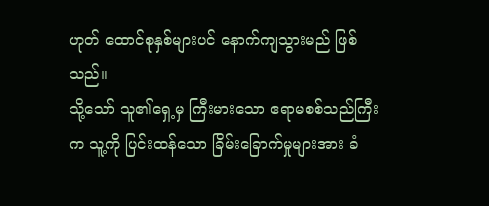ဟုတ် ထောင်စုနှစ်များပင် နောက်ကျသွားမည် ဖြစ်သည်။
သို့သော် သူ၏ရှေ့မှ ကြီးမားသော ဧရာမစစ်သည်ကြီးက သူ့ကို ပြင်းထန်သော ခြိမ်းခြောက်မှုများအား ခံ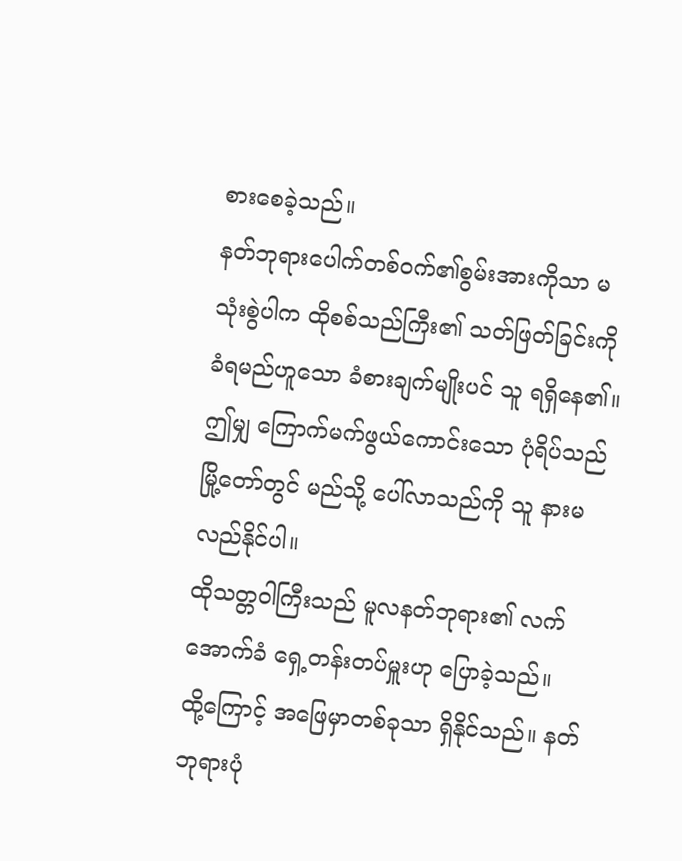စားစေခဲ့သည်။
နတ်ဘုရားပေါက်တစ်ဝက်၏စွမ်းအားကိုသာ မသုံးစွဲပါက ထိုစစ်သည်ကြီး၏ သတ်ဖြတ်ခြင်းကို ခံရမည်ဟူသော ခံစားချက်မျိုးပင် သူ ရရှိနေ၏။
ဤမျှ ကြောက်မက်ဖွယ်ကောင်းသော ပုံရိပ်သည် မြို့တော်တွင် မည်သို့ ပေါ်လာသည်ကို သူ နားမလည်နိုင်ပါ။
ထိုသတ္တဝါကြီးသည် မူလနတ်ဘုရား၏ လက်အောက်ခံ ရှေ့တန်းတပ်မှူးဟု ပြောခဲ့သည်။
ထို့ကြောင့် အဖြေမှာတစ်ခုသာ ရှိနိုင်သည်။ နတ်ဘုရားပုံ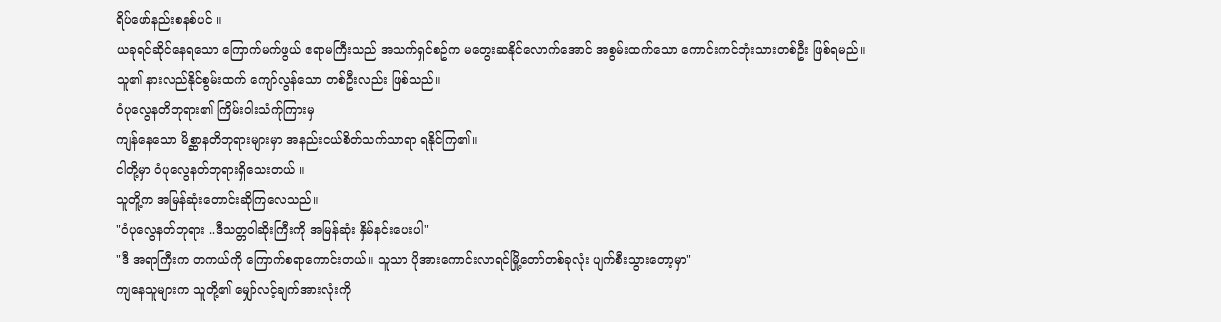ရိပ်ဖော်နည်းစနစ်ပင် ။
ယခုရင်ဆိုင်နေရသော ကြောက်မက်ဖွယ် ဧရာမကြီးသည် အသက်ရှင်စဥ်က မတွေးဆနိုင်လောက်အောင် အစွမ်းထက်သော ကောင်းကင်ဘုံးသားတစ်ဦး ဖြစ်ရမည်။
သူ၏ နားလည်နိုင်စွမ်းထက် ကျော်လွန်သော တစ်ဦးလည်း ဖြစ်သည်။
ဝံပုလွေနတိဘုရား၏ ကြိမ်းဝါးသံက်ုကြားမှ
ကျန်နေသော မိစ္ဆာနတိဘုရားများမှာ အနည်းငယ်စိတ်သက်သာရာ ရနိုင်ကြ၏။
ငါတို့မှာ ဝံပုလွေနတ်ဘုရားရှိသေးတယ် ။
သူတိူ့က အမြန်ဆုံးတောင်းဆိုကြလေသည်။
"ဝံပုလွေနတ်ဘုရား ..ဒီသတ္တဝါဆိုးကြီးကို အမြန်ဆုံး နှိမ်နင်းပေးပါ"
"ဒီ အရာကြီးက တကယ်ကို ကြောက်စရာကောင်းတယ်။ သူသာ ပိုအားကောင်းလာရင်မြို့တော်တစ်ခုလုံး ပျက်စီးသွားတော့မှာ"
ကျနေသူများက သူတို့၏ မျှော်လင့်ချက်အားလုံးကို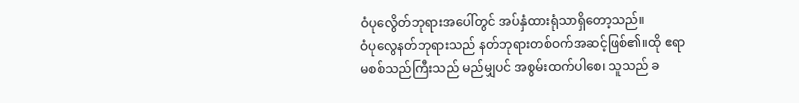ဝံပုလွေိတ်ဘုရားအပေါ်တွင် အပ်နှံထားရုံသာရှိတော့သည်။
ဝံပုလွေနတ်ဘုရားသည် နတ်ဘုရားတစ်ဝက်အဆင့်ဖြစ်၏။ထို ဧရာမစစ်သည်ကြီးသည် မည်မျှပင် အစွမ်းထက်ပါစေ၊ သူသည် ခ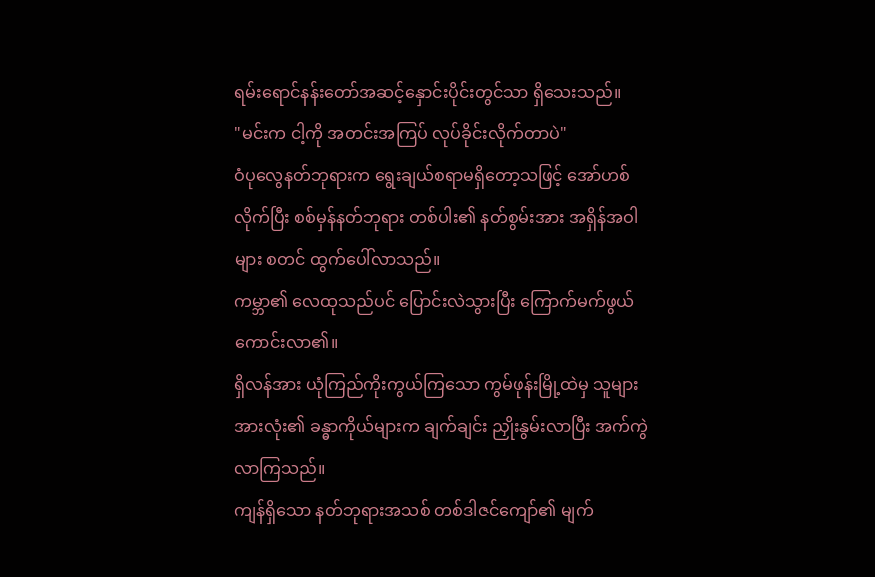ရမ်းရောင်နန်းတော်အဆင့်နှောင်းပိုင်းတွင်သာ ရှိသေးသည်။
"မင်းက ငါ့ကို အတင်းအကြပ် လုပ်ခိုင်းလိုက်တာပဲ"
ဝံပုလွေနတ်ဘုရားက ရွေးချယ်စရာမရှိတော့သဖြင့် အော်ဟစ်လိုက်ပြီး စစ်မှန်နတ်ဘုရား တစ်ပါး၏ နတ်စွမ်းအား အရှိန်အဝါများ စတင် ထွက်ပေါ်လာသည်။
ကမ္ဘာ၏ လေထုသည်ပင် ပြောင်းလဲသွားပြီး ကြောက်မက်ဖွယ်ကောင်းလာ၏။
ရှိလန်အား ယုံကြည်ကိုးကွယ်ကြသော ကွမ်ဖုန်းမြို့ထဲမှ သူများအားလုံး၏ ခန္ဓာကိုယ်များက ချက်ချင်း ညှိုးနွမ်းလာပြီး အက်ကွဲလာကြသည်။
ကျန်ရှိသော နတ်ဘုရားအသစ် တစ်ဒါဇင်ကျော်၏ မျက်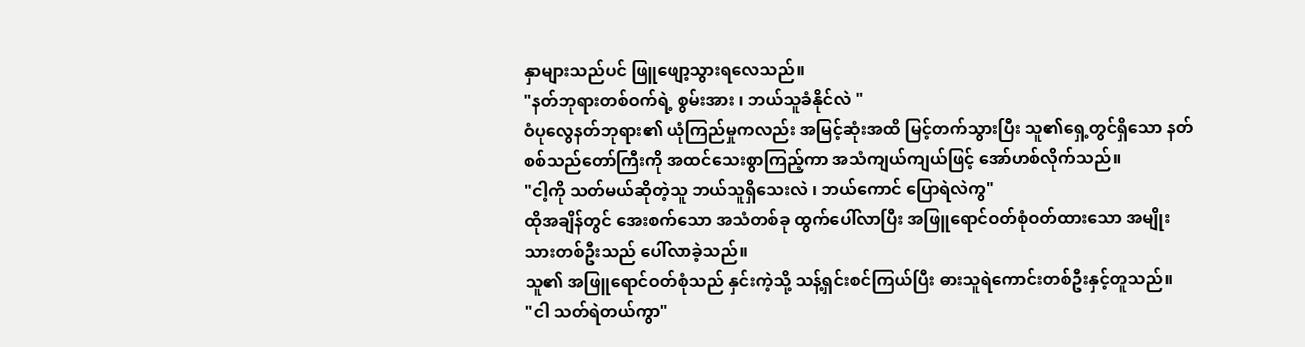နှာများသည်ပင် ဖြူဖျော့သွားရလေသည်။
"နတ်ဘုရားတစ်ဝက်ရဲ့ စွမ်းအား ၊ ဘယ်သူခံနိုင်လဲ "
ဝံပုလွေနတ်ဘုရား၏ ယုံကြည်မှုကလည်း အမြင့်ဆုံးအထိ မြင့်တက်သွားပြီး သူ၏ရှေ့တွင်ရှိသော နတ်စစ်သည်တော်ကြီးကို အထင်သေးစွာကြည့်ကာ အသံကျယ်ကျယ်ဖြင့် အော်ဟစ်လိုက်သည်။
"ငါ့ကို သတ်မယ်ဆိုတဲ့သူ ဘယ်သူရှိသေးလဲ ၊ ဘယ်ကောင် ပြောရဲလဲကွ"
ထိုအချိန်တွင် အေးစက်သော အသံတစ်ခု ထွက်ပေါ်လာပြီး အဖြူရောင်ဝတ်စုံဝတ်ထားသော အမျိုးသားတစ်ဦးသည် ပေါ်လာခဲ့သည်။
သူ၏ အဖြူရောင်ဝတ်စုံသည် နှင်းကဲ့သို့ သန့်ရှင်းစင်ကြယ်ပြီး ဓားသူရဲကောင်းတစ်ဦးနှင့်တူသည်။
"ငါ သတ်ရဲတယ်ကွာ"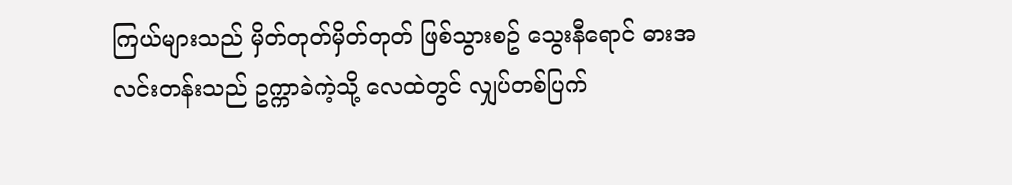ကြယ်များသည် မှိတ်တုတ်မှိတ်တုတ် ဖြစ်သွားစဥ် သွေးနီရောင် ဓားအလင်းတန်းသည် ဥက္ကာခဲကဲ့သို့ လေထဲတွင် လျှပ်တစ်ပြက်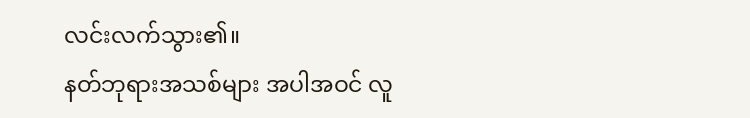လင်းလက်သွား၏။
နတ်ဘုရားအသစ်များ အပါအဝင် လူ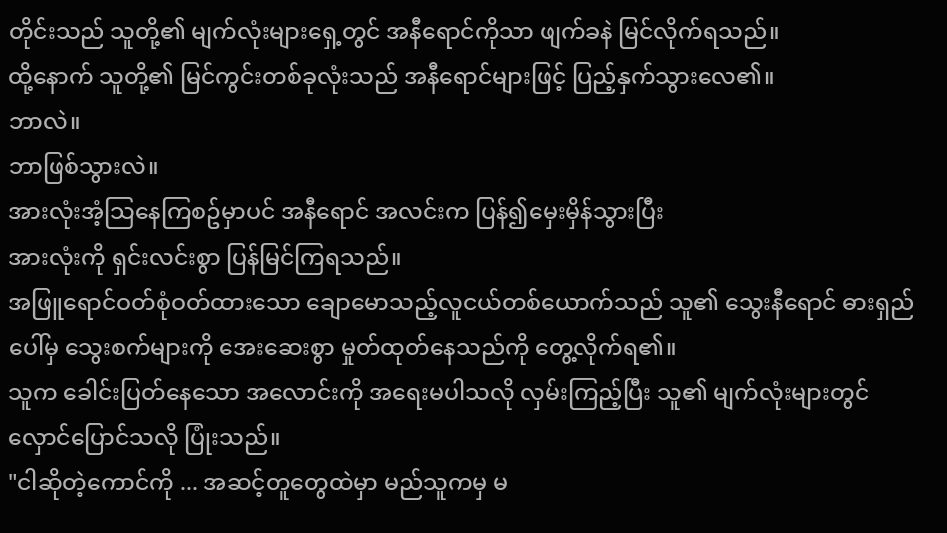တိုင်းသည် သူတို့၏ မျက်လုံးများရှေ့တွင် အနီရောင်ကိုသာ ဖျက်ခနဲ မြင်လိုက်ရသည်။
ထို့နောက် သူတို့၏ မြင်ကွင်းတစ်ခုလုံးသည် အနီရောင်များဖြင့် ပြည့်နှက်သွားလေ၏။
ဘာလဲ။
ဘာဖြစ်သွားလဲ။
အားလုံးအံ့သြနေကြစဥ်မှာပင် အနီရောင် အလင်းက ပြန်၍မှေးမှိန်သွားပြီး
အားလုံးကို ရှင်းလင်းစွာ ပြန်မြင်ကြရသည်။
အဖြူရောင်ဝတ်စုံဝတ်ထားသော ချောမောသည့်လူငယ်တစ်ယောက်သည် သူ၏ သွေးနီရောင် ဓားရှည်ပေါ်မှ သွေးစက်များကို အေးဆေးစွာ မှုတ်ထုတ်နေသည်ကို တွေ့လိုက်ရ၏။
သူက ခေါင်းပြတ်နေသော အလောင်းကို အရေးမပါသလို လှမ်းကြည့်ပြီး သူ၏ မျက်လုံးများတွင် လှောင်ပြောင်သလို ပြုံးသည်။
"ငါဆိုတဲ့ကောင်ကို ... အဆင့်တူတွေထဲမှာ မည်သူကမှ မ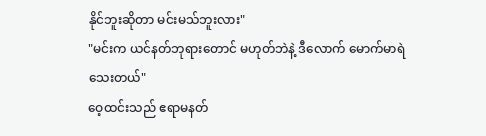နိုင်ဘူးဆိုတာ မင်းမသ်ဘူးလား"
"မင်းက ယင်နတ်ဘုရားတောင် မဟုတ်ဘဲနဲ့ ဒီလောက် မောက်မာရဲသေးတယ်"
ဝေ့ထင်းသည် ဧရာမနတ်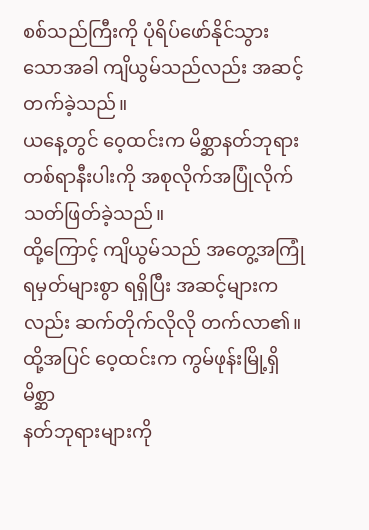စစ်သည်ကြီးကို ပုံရိပ်ဖော်နိုင်သွားသောအခါ ကျိယွမ်သည်လည်း အဆင့်တက်ခဲ့သည်။
ယနေ့တွင် ဝေ့ထင်းက မိစ္ဆာနတ်ဘုရား တစ်ရာနီးပါးကို အစုလိုက်အပြုံလိုက်
သတ်ဖြတ်ခဲ့သည်။
ထို့ကြောင့် ကျိယွမ်သည် အတွေ့အကြုံရမှတ်များစွာ ရရှိပြီး အဆင့်များကလည်း ဆက်တိုက်လိုလို တက်လာ၏။
ထို့အပြင် ဝေ့ထင်းက ကွမ်ဖုန်းမြို့ရှိ မိစ္ဆာ
နတ်ဘုရားများကို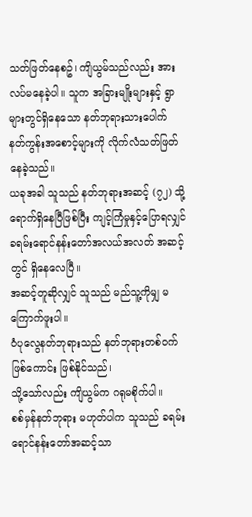သတ်ဖြတ်နေစဥ်၊ ကျိယွမ်သည်လည်း အားလပ်မနေခဲ့ပါ။ သူက အခြားမျိုးများနှင့် ရွာများတွင်ရှိနေသော နတ်ဘုရားသားပေါက် နတ်ကွန်းအစောင့်များကို လိုက်လံသတ်ဖြတ်နေခဲ့သည်။
ယခုအခါ သူသည် နတ်ဘုရားအဆင့် (၇၂) သို့ ရောက်ရှိနေပြီဖြစ်ပြီး ကျင့်ကြံမှုနှင့်ပြောရလျှင် ခရမ်းရောင်နန်းတော်အလယ်အလတ် အဆင့်တွင် ရှိနေလေပြီ။
အဆင့်တူဆိုလျှင် သူသည် မည်သူ့ကိုမျှ မကြောက်ဖူးပါ။
ဝံပုလွေနတ်ဘုရားသည် နတ်ဘုရားတစ်ဝက်ဖြစ်ကောင်း ဖြစ်နိုင်သည်၊
သို့သော်လည်း ကျိယွမ်က ဂရုမစိုက်ပါ။
စစ်မှန်နတ်ဘုရား မဟုတ်ပါက သူသည် ခရမ်းရောင်နန်းတော်အဆင့်သာ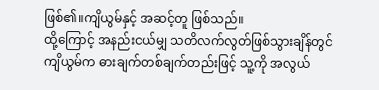ဖြစ်၏။ကျိယွမ်နှင့် အဆင့်တူ ဖြစ်သည်။
ထို့ကြောင့် အနည်းငယ်မျှ သတိလက်လွတ်ဖြစ်သွားချိန်တွင် ကျိယွမ်က ဓားချက်တစ်ချက်တည်းဖြင့် သူ့ကို အလွယ်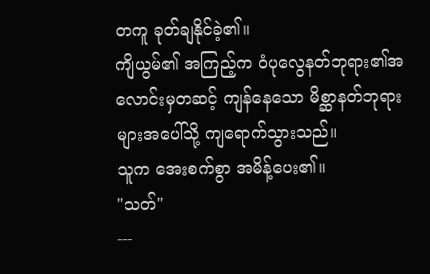တကူ ခုတ်ချနိုင်ခဲ့၏။
ကျိယွမ်၏ အကြည့်က ဝံပုလွေနတ်ဘုရား၏အလောင်းမှတဆင့် ကျန်နေသော မိစ္ဆာနတ်ဘုရားများအပေါ်သို့ ကျရောက်သွားသည်။
သူက အေးစက်စွာ အမိန့်ပေး၏။
"သတ်"
---